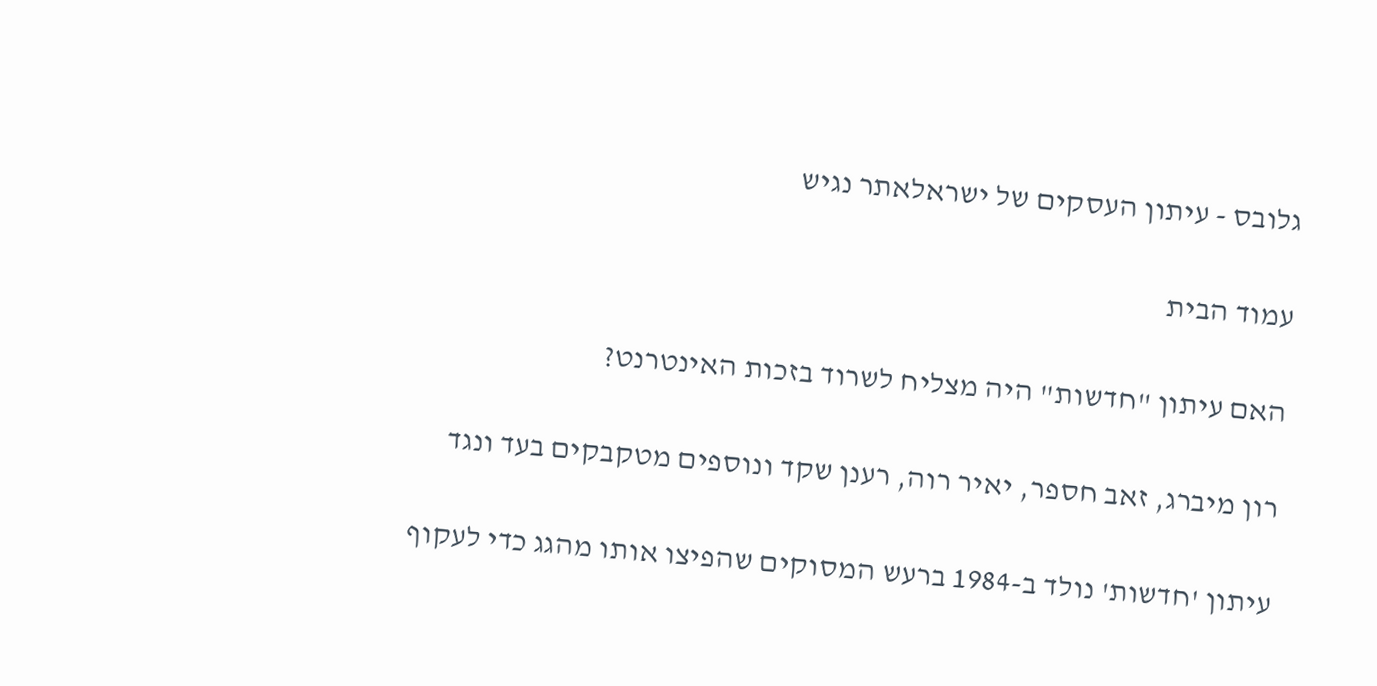גלובס - עיתון העסקים של ישראלאתר נגיש

עמוד הבית

האם עיתון "חדשות" היה מצליח לשרוד בזכות האינטרנט?

רון מיברג, זאב חספר, יאיר רוה, רענן שקד ונוספים מטקבקים בעד ונגד

עיתון 'חדשות' נולד ב-1984 ברעש המסוקים שהפיצו אותו מהגג כדי לעקוף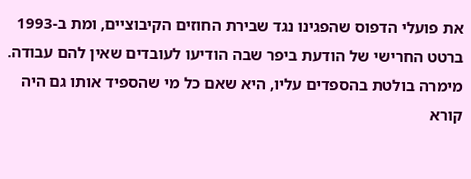את פועלי הדפוס שהפגינו נגד שבירת החוזים הקיבוציים, ומת ב-1993 ברטט החרישי של הודעת ביפר שבה הודיעו לעובדים שאין להם עבודה. מימרה בולטת בהספדים עליו, היא שאם כל מי שהספיד אותו גם היה קורא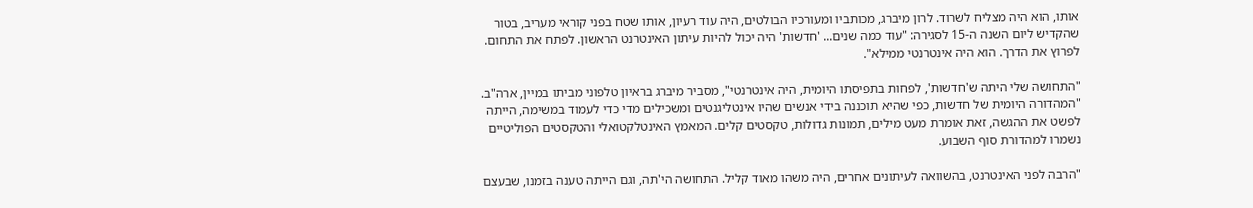אותו, הוא היה מצליח לשרוד. לרון מיברג, מכותביו ומעורכיו הבולטים, היה עוד רעיון, אותו שטח בפני קוראי מעריב, בטור שהקדיש ליום השנה ה-15 לסגירה: "עוד כמה שנים... 'חדשות' היה יכול להיות עיתון האינטרנט הראשון. לפתח את התחום. לפרוץ את הדרך. הוא היה אינטרנטי ממילא".

"התחושה שלי היתה ש'חדשות', לפחות בתפיסתו היומית, היה אינטרנטי", מסביר מיברג בראיון טלפוני מביתו במיין, ארה"ב. "המהדורה היומית של חדשות, כפי שהיא תוכננה בידי אנשים שהיו אינטליגנטים ומשכילים מדי כדי לעמוד במשימה, הייתה לפשט את ההגשה, זאת אומרת מעט מילים, תמונות גדולות, טקסטים קלים. המאמץ האינטלקטואלי והטקסטים הפוליטיים נשמרו למהדורת סוף השבוע.

"הרבה לפני האינטרנט, בהשוואה לעיתונים אחרים, היה משהו מאוד קליל. התחושה הי'תה, וגם הייתה טענה בזמנו, שבעצם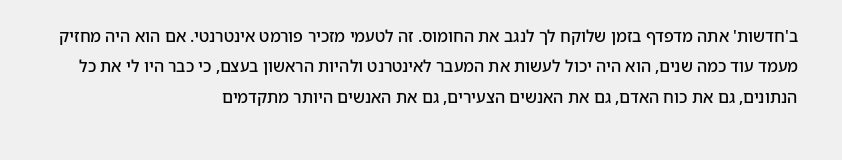ב'חדשות' אתה מדפדף בזמן שלוקח לך לנגב את החומוס. זה לטעמי מזכיר פורמט אינטרנטי. אם הוא היה מחזיק מעמד עוד כמה שנים, הוא היה יכול לעשות את המעבר לאינטרנט ולהיות הראשון בעצם, כי כבר היו לי את כל הנתונים, גם את כוח האדם, גם את האנשים הצעירים, גם את האנשים היותר מתקדמים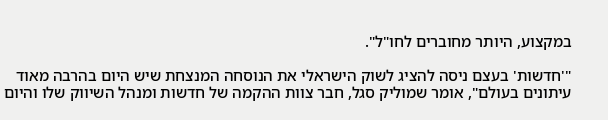במקצוע, היותר מחוברים לחו"ל".

"'חדשות' בעצם ניסה להציג לשוק הישראלי את הנוסחה המנצחת שיש היום בהרבה מאוד עיתונים בעולם", אומר שמוליק סגל, חבר צוות ההקמה של חדשות ומנהל השיווק שלו והיום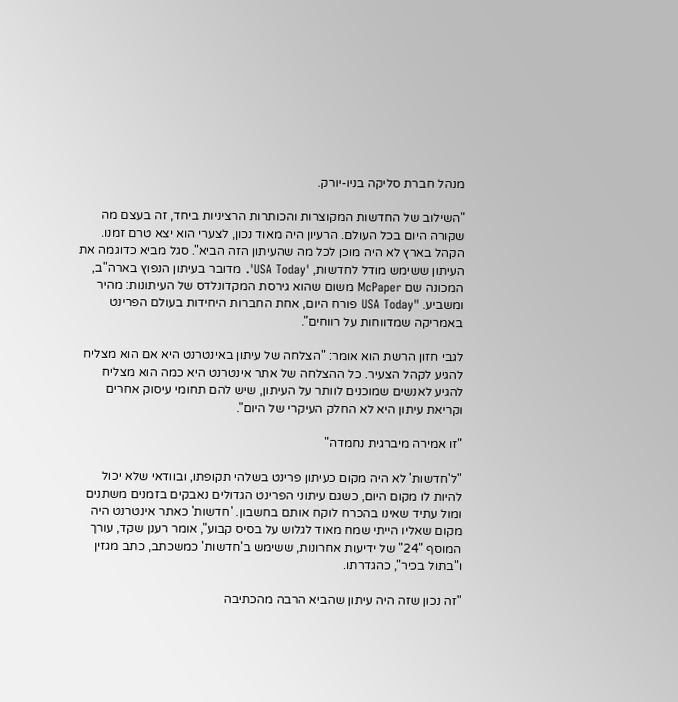מנהל חברת סליקה בניו-יורק.

"השילוב של החדשות המקוצרות והכותרות הרציניות ביחד, זה בעצם מה שקורה היום בכל העולם. הרעיון היה מאוד נכון, לצערי הוא יצא טרם זמנו. הקהל בארץ לא היה מוכן לכל מה שהעיתון הזה הביא". סגל מביא כדוגמה את העיתון ששימש מודל לחדשות, 'USA Today'. מדובר בעיתון הנפוץ בארה"ב, המכונה שם McPaper משום שהוא גירסת המקדונלדס של העיתונות: מהיר ומשביע. "USA Today פורח היום, אחת החברות היחידות בעולם הפרינט באמריקה שמדווחות על רווחים".

לגבי חזון הרשת הוא אומר: "הצלחה של עיתון באינטרנט היא אם הוא מצליח להגיע לקהל הצעיר. כל ההצלחה של אתר אינטרנט היא כמה הוא מצליח להגיע לאנשים שמוכנים לוותר על העיתון, שיש להם תחומי עיסוק אחרים וקריאת עיתון היא לא החלק העיקרי של היום".

"זו אמירה מיברגית נחמדה"

"ל'חדשות' לא היה מקום כעיתון פרינט בשלהי תקופתו, ובוודאי שלא יכול להיות לו מקום היום, כשגם עיתוני הפרינט הגדולים נאבקים בזמנים משתנים ומול עתיד שאינו בהכרח לוקח אותם בחשבון. 'חדשות' כאתר אינטרנט היה מקום שאליו הייתי שמח מאוד לגלוש על בסיס קבוע", אומר רענן שקד, עורך המוסף "24" של ידיעות אחרונות, ששימש ב'חדשות' כמשכתב, כתב מגזין ו"בתול בכיר", כהגדרתו.

"זה נכון שזה היה עיתון שהביא הרבה מהכתיבה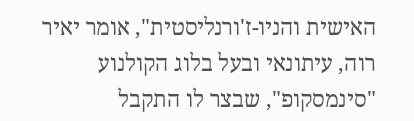האישית והניו-ז'ורנליסטית", אומר יאיר רוה, עיתונאי ובעל בלוג הקולנוע "סינמסקופ", שבצר לו התקבל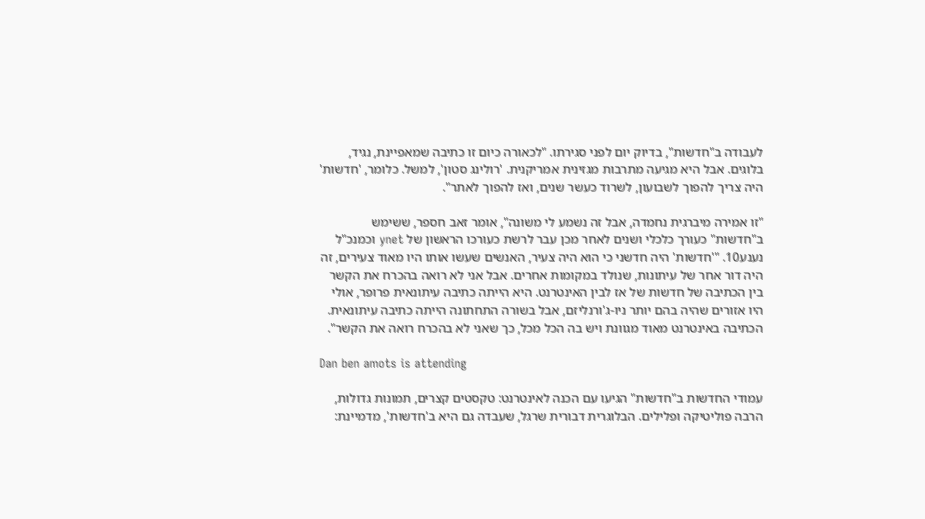לעבודה ב"חדשות", בדיוק יום לפני סגירתו. "לכאורה כיום זו כתיבה שמאפיינת, נגיד, בלוגים. אבל היא מגיעה מתרבות מגזינית אמריקנית. 'רולינג סטון', למשל. כלומר, 'חדשות' היה צריך להפוך לשבועון, לשרוד כעשר שנים, ואז להפוך לאתר".

"זו אמירה מיברגית נחמדה, אבל זה נשמע לי משונה", אומר זאב חספר, ששימש ב"חדשות" כעורך כלכלי ושנים לאחר מכן עבר לרשת כעורכו הראשון של ynet וכמנכ"ל נענע10. "'חדשות' היה חדשני כי הוא היה צעיר, האנשים שעשו אותו היו מאוד צעירים, זה היה דור אחר של עיתונות, שנולד במקומות אחרים. אבל אני לא רואה בהכרח את הקשר בין הכתיבה של חדשות של אז לבין האינטרנט. היא הייתה כתיבה עיתונאית פרופר, אולי היו אזורים שהיה בהם יותר ניו-ג'ורנליזם, אבל בשורה התחתונה הייתה כתיבה עיתונאית. הכתיבה באינטרנט מאוד מגוונת ויש בה הכל מכל, כך שאני לא בהכרח רואה את הקשר".

Dan ben amots is attending

עמודי החדשות ב"חדשות" הגיעו עם הכנה לאינטרנט: טקסטים קצרים, תמונות גדולות, הרבה פוליטיקה ופלילים. הבלוגרית דבורית שרגל, שעבדה גם היא ב'חדשות', מדמיינת: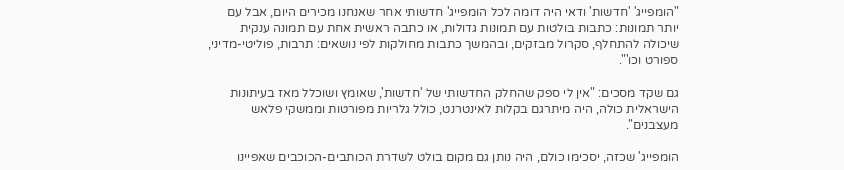"הומפייג' 'חדשות' ודאי היה דומה לכל הומפייג' חדשותי אחר שאנחנו מכירים היום, אבל עם יותר תמונות: כתבות בולטות עם תמונות גדולות, או כתבה ראשית אחת עם תמונה ענקית שיכולה להתחלף, סקרול מבזקים, ובהמשך כתבות מחולקות לפי נושאים: תרבות, פוליטי-מדיני, ספורט וכו'".

גם שקד מסכים: "אין לי ספק שהחלק החדשותי של 'חדשות', שאומץ ושוכלל מאז בעיתונות הישראלית כולה, היה מיתרגם בקלות לאינטרנט, כולל גלריות מפורטות וממשקי פלאש מעצבנים".

הומפייג' שכזה, יסכימו כולם, היה נותן גם מקום בולט לשדרת הכותבים-הכוכבים שאפיינו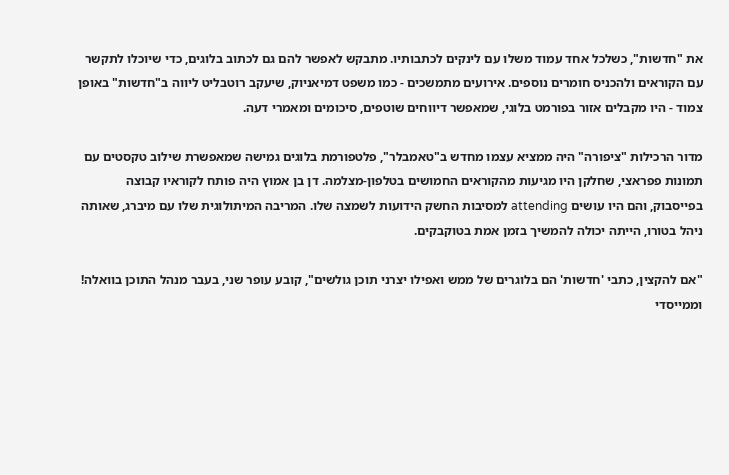את "חדשות", כשלכל אחד עמוד משלו עם לינקים לכתבותיו. מתבקש לאפשר להם גם לכתוב בלוגים, כדי שיוכלו לתקשר עם הקוראים ולהכניס חומרים נוספים. אירועים מתמשכים - כמו משפט דמיאניוק, שיעקב רוטבליט ליווה ב"חדשות" באופן צמוד - היו מקבלים אזור בפורמט בלוגי, שמאפשר דיווחים שוטפים, סיכומים ומאמרי דעה.

מדור הרכילות "ציפורה" היה ממציא עצמו מחדש ב"טאמבלר", פלטפורמת בלוגים גמישה שמאפשרת שילוב טקסטים עם תמונות פפראצי, שחלקן היו מגיעות מהקוראים החמושים בטלפון-מצלמה. דן בן אמוץ היה פותח לקוראיו קבוצה בפייסבוק, והם היו עושים attending למסיבות החשק הידועות לשמצה שלו. המריבה המיתולוגית שלו עם מיברג, שאותה ניהל בטורו, הייתה יכולה להמשיך בזמן אמת בטוקבקים.

"אם להקצין, כתבי 'חדשות' הם בלוגרים של ממש ואפילו יצרני תוכן גולשים", קובע עופר שני, בעבר מנהל התוכן בוואלה! וממייסדי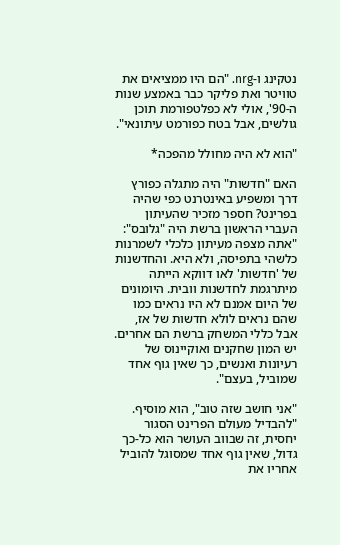נטקינג ו-nrg. "הם היו ממציאים את טוויטר ואת פליקר כבר באמצע שנות ה-90', אולי לא כפלטפורמת תוכן גולשים, אבל בטח כפורמט עיתונאי".

"הוא לא היה מחולל מהפכה*

האם "חדשות" היה מתגלה כפורץ דרך ומשפיע באינטרנט כפי שהיה בפרינט? חספר מזכיר שהעיתון העברי הראשון ברשת היה "גלובס": "אתה מצפה מעיתון כלכלי לשמרנות כלשהי בתפיסה, ולא היא. והחדשנות של 'חדשות' לאו דווקא הייתה מיתרגמת לחדשנות וובית. היומונים של היום אמנם לא היו נראים כמו שהם נראים לולא חדשות של אז, אבל כללי המשחק ברשת הם אחרים. יש המון שחקנים ואוקיינוס של רעיונות ואנשים, כך שאין גוף אחד שמוביל, בעצם".

"אני חושב שזה טוב", הוא מוסיף. "להבדיל מעולם הפרינט הסגור יחסית, זה שבווב העושר הוא כל-כך גדול, שאין גוף אחד שמסוגל להוביל אחריו את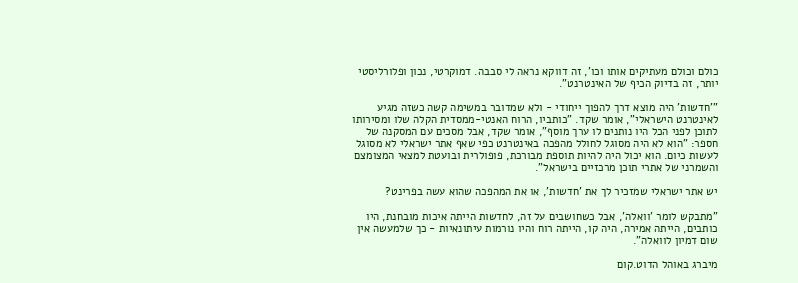כולם וכולם מעתיקים אותו וכו', זה דווקא נראה לי סבבה. דמוקרטי, נכון ופלורליסטי יותר, זה בדיוק הכיף של האינטרנט".

"'חדשות' היה מוצא דרך להפוך ייחודי - ולא שמדובר במשימה קשה כשזה מגיע לאינטרנט הישראלי", אומר שקד. "כותביו, הרוח האנטי-ממסדית הקלה שלו ומסירותו לתוכן לפני הכל היו נותנים לו ערך מוסף", אומר שקד, אבל מסכים עם המסקנה של חספר: "הוא לא היה מסוגל לחולל מהפכה באינטרנט כפי שאף אתר ישראלי לא מסוגל לעשות כיום. הוא יכול היה להיות תוספת מבורכת, פופולרית ובועטת למצאי המצומצם והשמרני של אתרי תוכן מרכזיים בישראל".

יש אתר ישראלי שמזכיר לך את 'חדשות', או את המהפכה שהוא עשה בפרינט?

"מתבקש לומר 'וואלה', אבל כשחושבים על זה, לחדשות הייתה איכות מובחנת, היו כותבים, הייתה אמירה, היה קו, הייתה רוח והיו נורמות עיתונאיות - כך שלמעשה אין שום דמיון לוואלה".

מיברג באוהל הדוט.קום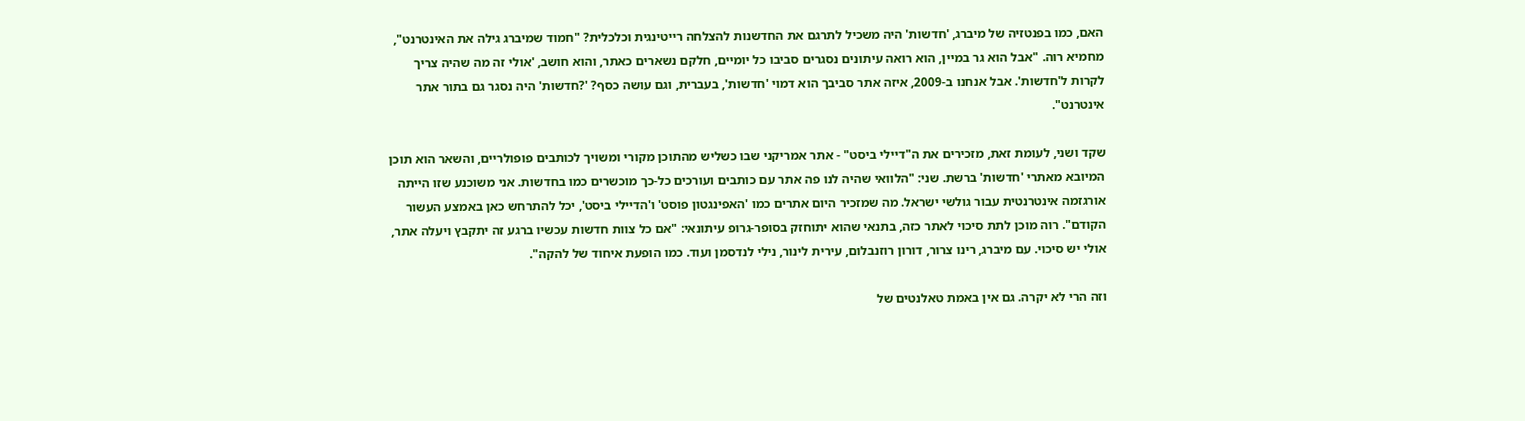האם, כמו בפנטזיה של מיברג, 'חדשות' היה משכיל לתרגם את החדשנות להצלחה רייטינגית וכלכלית? "חמוד שמיברג גילה את האינטרנט", מחמיא רוה. "אבל הוא גר במיין, הוא רואה עיתונים נסגרים סביבו כל יומיים, חלקם נשארים כאתר, והוא חושב, 'אולי זה מה שהיה צריך לקרות ל'חדשות'. אבל אנחנו ב-2009, איזה אתר סביבך הוא דמוי 'חדשות', בעברית, וגם עושה כסף? '?חדשות' היה נסגר גם בתור אתר אינטרנט".

שקד ושני, לעומת זאת, מזכירים את ה"דיילי ביסט" - אתר אמריקני שבו כשליש מהתוכן מקורי ומשויך לכותבים פופולריים, והשאר הוא תוכן המיובא מאתרי 'חדשות' ברשת. שני: "הלוואי שהיה לנו פה אתר עם כותבים ועורכים כל-כך מוכשרים כמו בחדשות. אני משוכנע שזו הייתה אורגזמה אינטרנטית עבור גולשי ישראל. מה שמזכיר היום אתרים כמו 'האפינגטון פוסט' ו'הדיילי ביסט', יכל להתרחש כאן באמצע העשור הקודם". רוה מוכן לתת סיכוי לאתר כזה, בתנאי שהוא יתוחזק בסופר-גרופ עיתונאי: "אם כל צוות חדשות עכשיו ברגע זה יתקבץ ויעלה אתר, אולי יש סיכוי. עם מיברג, רינו צרור, דורון רוזנבלום, עירית לינור, נילי לנדסמן ועוד. כמו הופעת איחוד של להקה".

וזה הרי לא יקרה. גם אין באמת טאלנטים של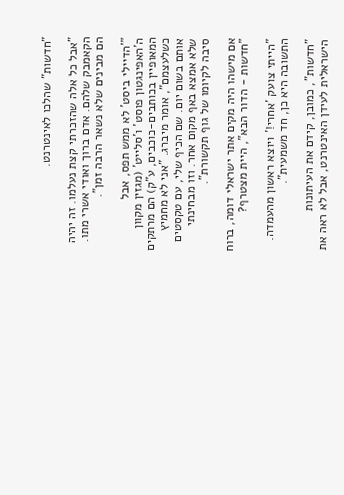"חדשות" שהלכו לאינטרנט.

"אבל כל אלה שהזכרתי קצת נעלמו. זה יהיה הקאמבק שלהם. אדם ברוך ואודי אשרי מתו. הם מבינים שלא נשאר הרבה זמן".

"'הדיילי ביסט' לא ממש תפס, אבל ה'האפינגטון פוסט' ו'סלייט' (מגזין מקוון המאופיין בכותבים-כוכבים, ע"ק) הם מרתקים כשלעצמם", אומר מיברג. "אני לא מחמיץ אותם בשום יום. שם הכיף שלי, עם טקסטים שלא אמצא באף מקום אחר. וזו מבחינתי סיבה לקיומו של גוף תקשורת".

אם מישהו היה מקים אתר ישראלי דומה, ברוח "חדשות - הדור הבא", היית מצטרף?

"הייתי צועק 'אחרי!' ויוצא ראשון מהעמדה. התשובה היא כן, חד משמעית".

"חדשות", כמובן, קידם את העיתונות הישראלית לעידן האינטרנט, אבל לא ראה את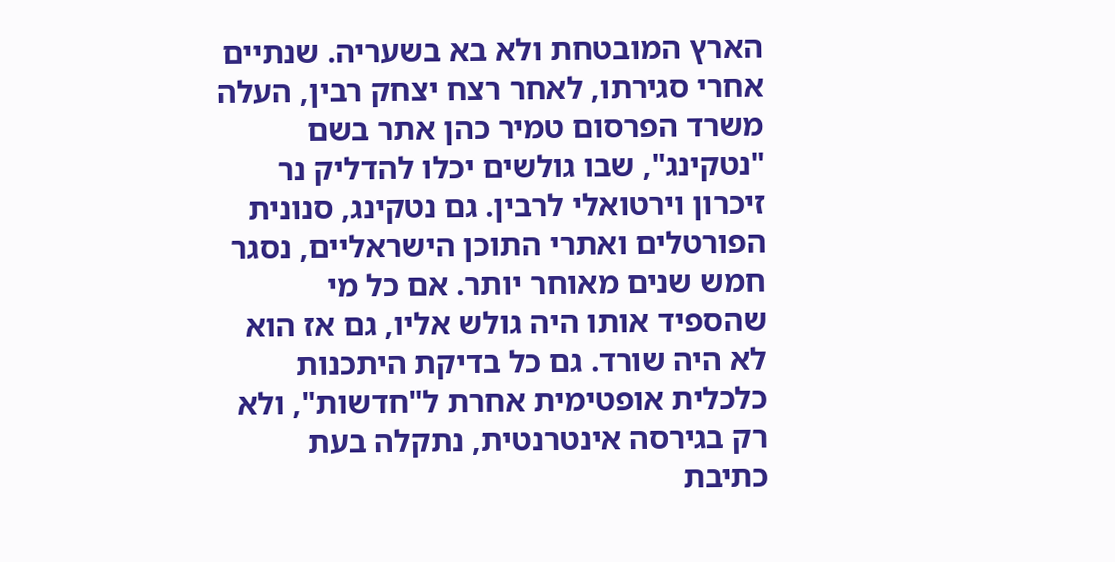הארץ המובטחת ולא בא בשעריה. שנתיים אחרי סגירתו, לאחר רצח יצחק רבין, העלה משרד הפרסום טמיר כהן אתר בשם "נטקינג", שבו גולשים יכלו להדליק נר זיכרון וירטואלי לרבין. גם נטקינג, סנונית הפורטלים ואתרי התוכן הישראליים, נסגר חמש שנים מאוחר יותר. אם כל מי שהספיד אותו היה גולש אליו, גם אז הוא לא היה שורד. גם כל בדיקת היתכנות כלכלית אופטימית אחרת ל"חדשות", ולא רק בגירסה אינטרנטית, נתקלה בעת כתיבת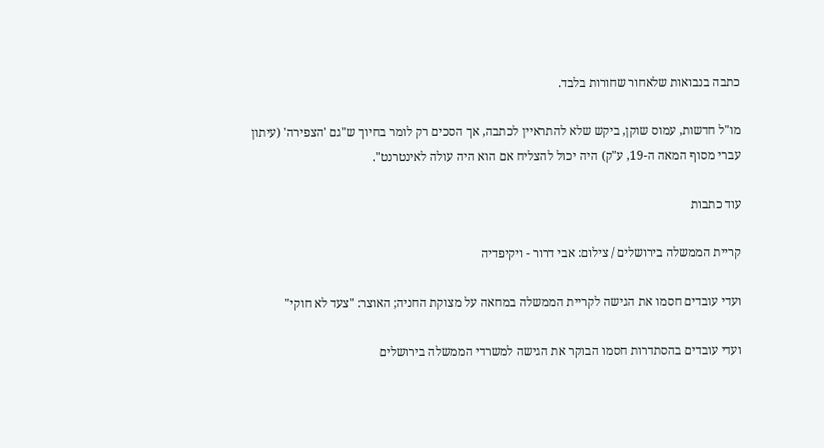כתבה בנבואות שלאחור שחורות בלבד.

מו"ל חדשות, עמוס שוקן, ביקש שלא להתראיין לכתבה, אך הסכים רק לומר בחיוך ש"גם 'הצפירה' (עיתון עברי מסוף המאה ה-19, ע"ק) היה יכול להצליח אם הוא היה עולה לאינטרנט".

עוד כתבות

קריית הממשלה בירושלים / צילום: אבי דרור - ויקיפדיה

ועדי עובדים חסמו את הגישה לקריית הממשלה במחאה על מצוקת החניה; האוצר: "צעד לא חוקי"

ועדי עובדים בהסתדרות חסמו הבוקר את הגישה למשרדי הממשלה בירושלים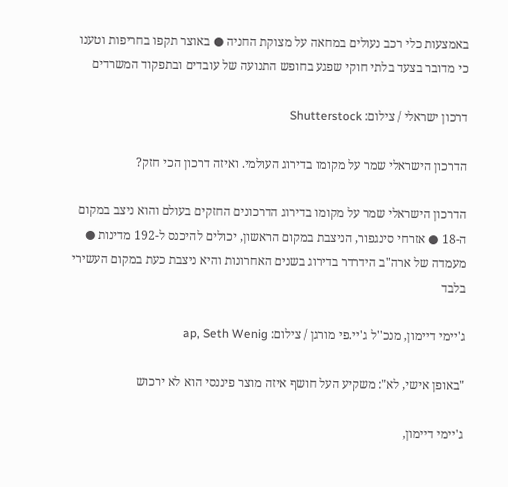באמצעות כלי רכב נעולים במחאה על מצוקת החניה ● באוצר תקפו בחריפות וטענו כי מדובר בצעד בלתי חוקי שפגע בחופש התנועה של עובדים ובתפקוד המשרדים

דרכון ישראלי / צילום: Shutterstock

הדרכון הישראלי שמר על מקומו בדירוג העולמי. ואיזה דרכון הכי חזק?

הדרכון הישראלי שמר על מקומו בדירוג הדרכונים החזקים בעולם והוא ניצב במקום ה-18 ● אזרחי סינגפור, הניצבת במקום הראשון, יכולים להיכנס ל-192 מדינות ● מעמדה של ארה"ב הידרדר בדירוג בשנים האחרונות והיא ניצבת כעת במקום העשירי בלבד

ג'יימי דיימון, מנכ''ל ג'יי.פי מורגן / צילום: ap, Seth Wenig

"באופן אישי, לא": משקיע העל חושף איזה מוצר פיננסי הוא לא ירכוש

ג'יימי דיימון,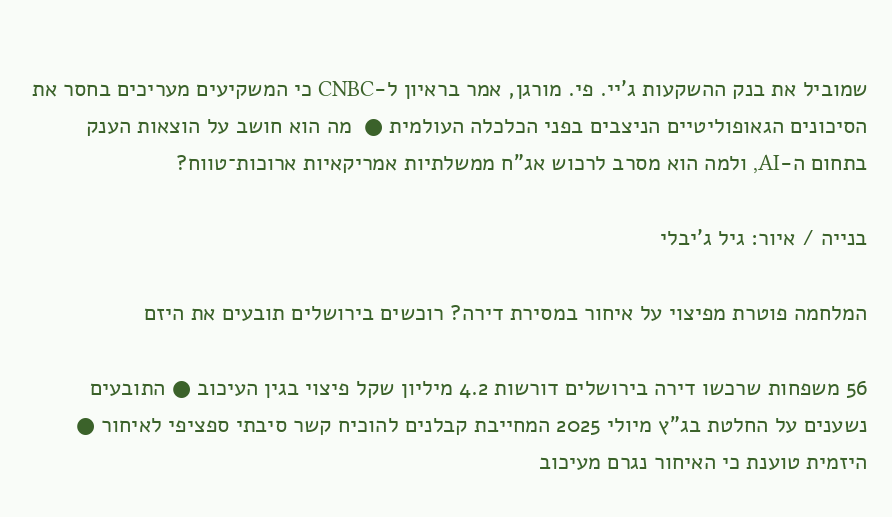שמוביל את בנק ההשקעות ג'יי. פי. מורגן, אמר בראיון ל-CNBC כי המשקיעים מעריכים בחסר את הסיכונים הגאופוליטיים הניצבים בפני הכלכלה העולמית ●  מה הוא חושב על הוצאות הענק בתחום ה-AI, ולמה הוא מסרב לרכוש אג"ח ממשלתיות אמריקאיות ארוכות־טווח?

בנייה / איור: גיל ג'יבלי

המלחמה פוטרת מפיצוי על איחור במסירת דירה? רוכשים בירושלים תובעים את היזם

56 משפחות שרכשו דירה בירושלים דורשות 4.2 מיליון שקל פיצוי בגין העיכוב ● התובעים נשענים על החלטת בג"ץ מיולי 2025 המחייבת קבלנים להוכיח קשר סיבתי ספציפי לאיחור ● היזמית טוענת כי האיחור נגרם מעיכוב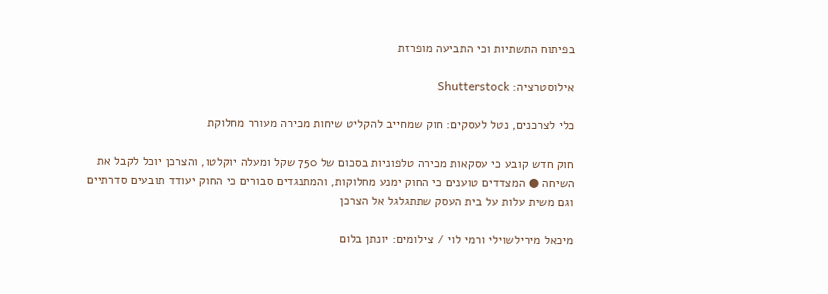בפיתוח התשתיות וכי התביעה מופרזת

אילוסטרציה: Shutterstock

כלי לצרכנים, נטל לעסקים: חוק שמחייב להקליט שיחות מכירה מעורר מחלוקת

חוק חדש קובע כי עסקאות מכירה טלפוניות בסכום של 750 שקל ומעלה יוקלטו, והצרכן יוכל לקבל את השיחה ● המצדדים טוענים כי החוק ימנע מחלוקות, והמתנגדים סבורים כי החוק יעודד תובעים סדרתיים וגם משית עלות על בית העסק שתתגלגל אל הצרכן

מיכאל מירילשוילי ורמי לוי / צילומים: יונתן בלום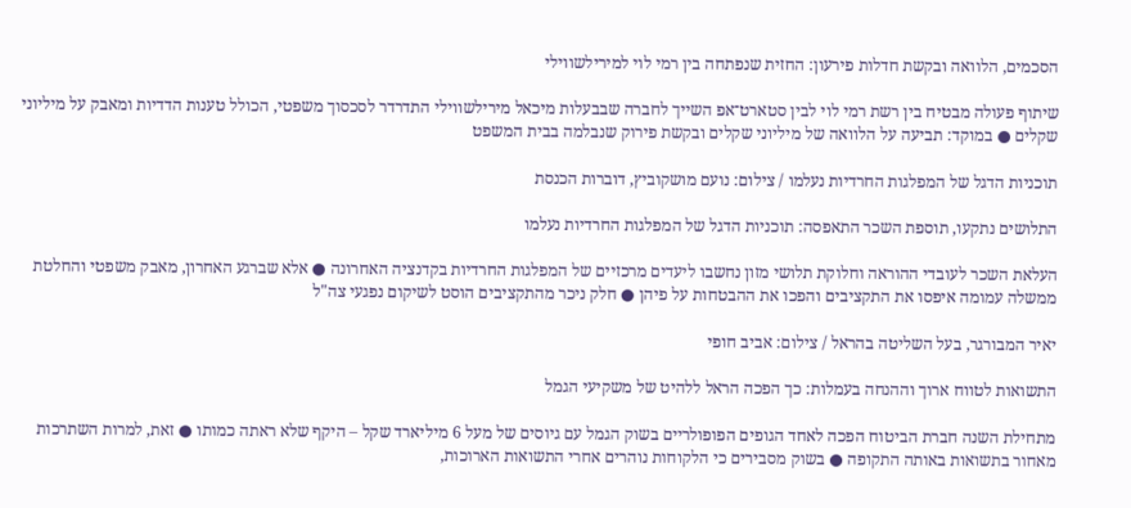הסכמים, הלוואה ובקשת חדלות פירעון: החזית שנפתחה בין רמי לוי למירילשווילי

שיתוף פעולה מבטיח בין רשת רמי לוי לבין סטארט־אפ השייך לחברה שבבעלות מיכאל מירילשווילי התדרדר לסכסוך משפטי, הכולל טענות הדדיות ומאבק על מיליוני שקלים ● במוקד: תביעה על הלוואה של מיליוני שקלים ובקשת פירוק שנבלמה בבית המשפט

תוכניות הדגל של המפלגות החרדיות נעלמו / צילום: נועם מושקוביץ, דוברות הכנסת

התלושים נתקעו, תוספת השכר התאפסה: תוכניות הדגל של המפלגות החרדיות נעלמו

העלאת השכר לעובדי ההוראה וחלוקת תלושי מזון נחשבו ליעדים מרכזיים של המפלגות החרדיות בקדנציה האחרונה ● אלא שברגע האחרון, מאבק משפטי והחלטת ממשלה עמומה איפסו את התקציבים והפכו את ההבטחות על פיהן ● חלק ניכר מהתקציבים הוסט לשיקום נפגעי צה"ל

יאיר המבורגר, בעל השליטה בהראל / צילום: אביב חופי

התשואות לטווח ארוך וההנחה בעמלות: כך הפכה הראל ללהיט של משקיעי הגמל

מתחילת השנה חברת הביטוח הפכה לאחד הגופים הפופולריים בשוק הגמל עם גיוסים של מעל 6 מיליארד שקל – היקף שלא ראתה כמותו ● זאת, למרות השתרכות מאחור בתשואות באותה התקופה ● בשוק מסבירים כי הלקוחות נוהרים אחרי התשואות הארוכות,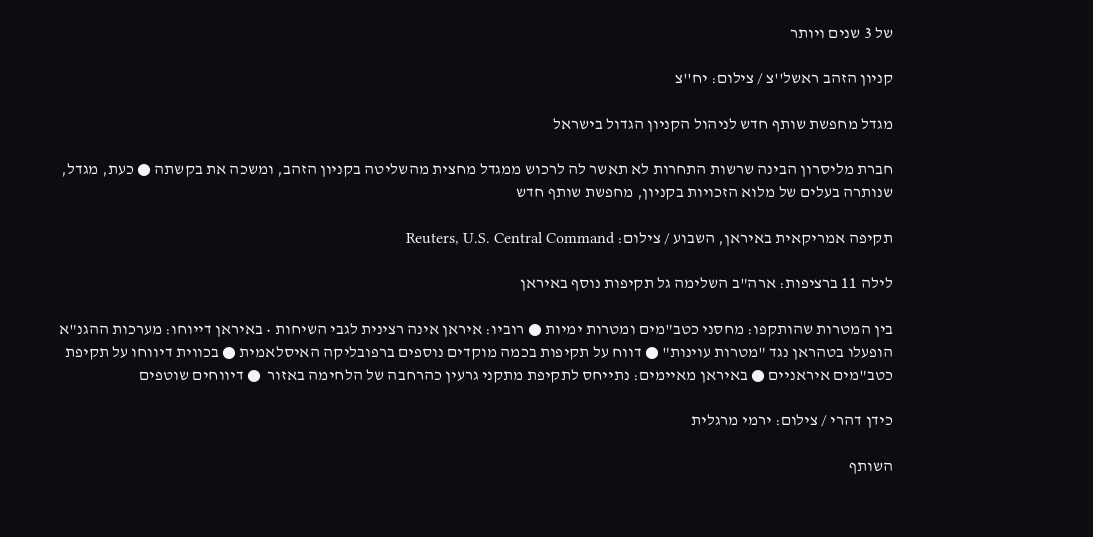של 3 שנים ויותר

קניון הזהב ראשל''צ / צילום: יח''צ

מגדל מחפשת שותף חדש לניהול הקניון הגדול בישראל

חברת מליסרון הבינה שרשות התחרות לא תאשר לה לרכוש ממגדל מחצית מהשליטה בקניון הזהב, ומשכה את בקשתה ● כעת, מגדל, שנותרה בעלים של מלוא הזכויות בקניון, מחפשת שותף חדש

תקיפה אמריקאית באיראן, השבוע / צילום: Reuters, U.S. Central Command

לילה 11 ברציפות: ארה"ב השלימה גל תקיפות נוסף באיראן

בין המטרות שהותקפו: מחסני כטב"מים ומטרות ימיות ● רוביו: איראן אינה רצינית לגבי השיחות • באיראן דייוחו: מערכות ההגנ"א הופעלו בטהראן נגד "מטרות עוינות" ● דווח על תקיפות בכמה מוקדים נוספים ברפובליקה האיסלאמית ● בכווית דיווחו על תקיפת כטב"מים איראניים ● באיראן מאיימים: נתייחס לתקיפת מתקני גרעין כהרחבה של הלחימה באזור  ● דיווחים שוטפים

כידן דהרי / צילום: ירמי מרגלית

השותף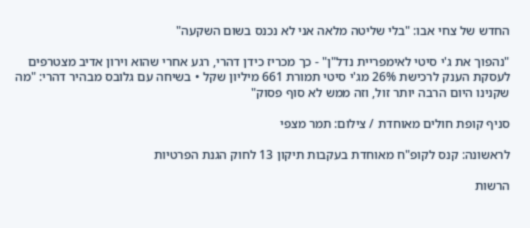החדש של צחי אבו: "בלי שליטה מלאה אני לא נכנס בשום השקעה"

"נהפוך את ג'י סיטי לאימפריית נדל"ן" - כך מכריז כידן דהרי, רגע אחרי שהוא וירון אדיב מצטרפים לעסקת הענק לרכישת 26% מג'י סיטי תמורת 661 מיליון שקל • בשיחה עם גלובס מבהיר דהרי: "מה שקנינו היום הרבה יותר זול, וזה ממש לא סוף פסוק"

סניף קופת חולים מאוחדת / צילום: תמר מצפי

לראשונה: קנס לקופ"ח מאוחדת בעקבות תיקון 13 לחוק הגנת הפרטיות

הרשות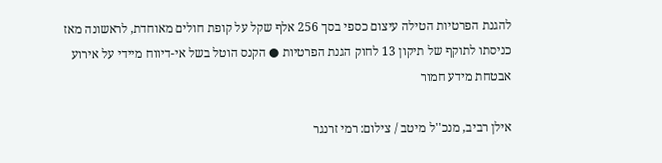להגנת הפרטיות הטילה עיצום כספי בסך 256 אלף שקל על קופת חולים מאוחדת, לראשונה מאז כניסתו לתוקף של תיקון 13 לחוק הגנת הפרטיות ● הקנס הוטל בשל אי-דיווח מיידי על אירוע אבטחת מידע חמור

אילן רביב, מנכ''ל מיטב / צילום: רמי זרנגר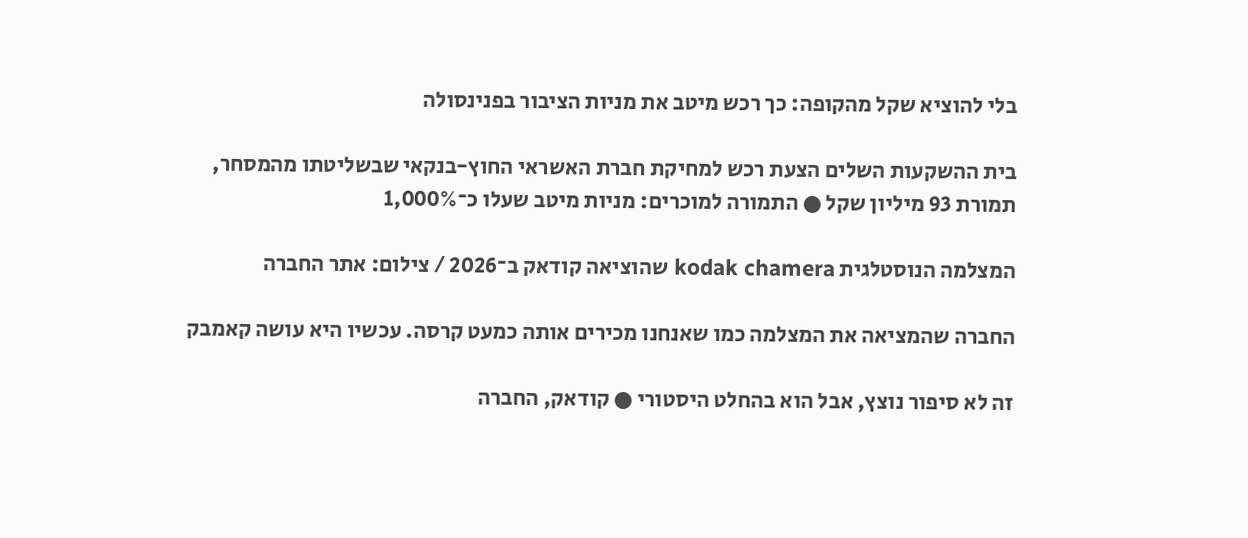בלי להוציא שקל מהקופה: כך רכש מיטב את מניות הציבור בפנינסולה

בית ההשקעות השלים הצעת רכש למחיקת חברת האשראי החוץ-בנקאי שבשליטתו מהמסחר, תמורת 93 מיליון שקל ● התמורה למוכרים: מניות מיטב שעלו כ־1,000%

המצלמה הנוסטלגית kodak chamera שהוציאה קודאק ב־2026 / צילום: אתר החברה

החברה שהמציאה את המצלמה כמו שאנחנו מכירים אותה כמעט קרסה. עכשיו היא עושה קאמבק

זה לא סיפור נוצץ, אבל הוא בהחלט היסטורי ● קודאק, החברה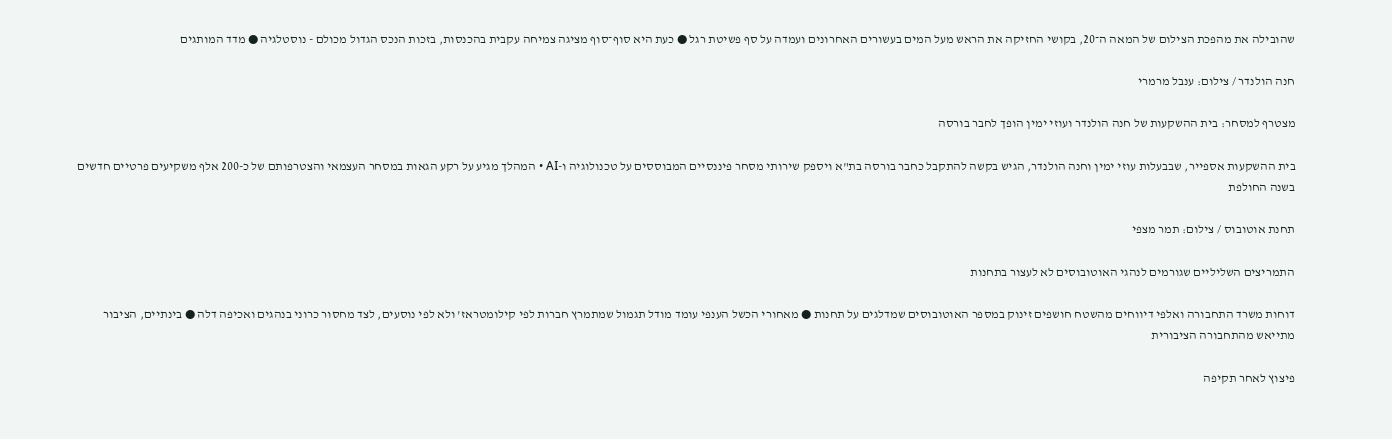שהובילה את מהפכת הצילום של המאה ה־20, בקושי החזיקה את הראש מעל המים בעשורים האחרונים ועמדה על סף פשיטת רגל ● כעת היא סוף־סוף מציגה צמיחה עקבית בהכנסות, בזכות הנכס הגדול מכולם - נוסטלגיה ● מדד המותגים

חנה הולנדר / צילום: ענבל מרמרי

מצטרף למסחר: בית ההשקעות של חנה הולנדר ועוזי ימין הופך לחבר בורסה

בית ההשקעות אספייר, שבבעלות עוזי ימין וחנה הולנדר, הגיש בקשה להתקבל כחבר בורסה בת"א ויספק שירותי מסחר פיננסיים המבוססים על טכנולוגיה ו-AI • המהלך מגיע על רקע הגאות במסחר העצמאי והצטרפותם של כ-200 אלף משקיעים פרטיים חדשים בשנה החולפת

תחנת אוטובוס / צילום: תמר מצפי

התמריצים השליליים שגורמים לנהגי האוטובוסים לא לעצור בתחנות

דוחות משרד התחבורה ואלפי דיווחים מהשטח חושפים זינוק במספר האוטובוסים שמדלגים על תחנות ● מאחורי הכשל הענפי עומד מודל תגמול שמתמרץ חברות לפי קילומטראז' ולא לפי נוסעים, לצד מחסור כרוני בנהגים ואכיפה דלה ● בינתיים, הציבור מתייאש מהתחבורה הציבורית

פיצוץ לאחר תקיפה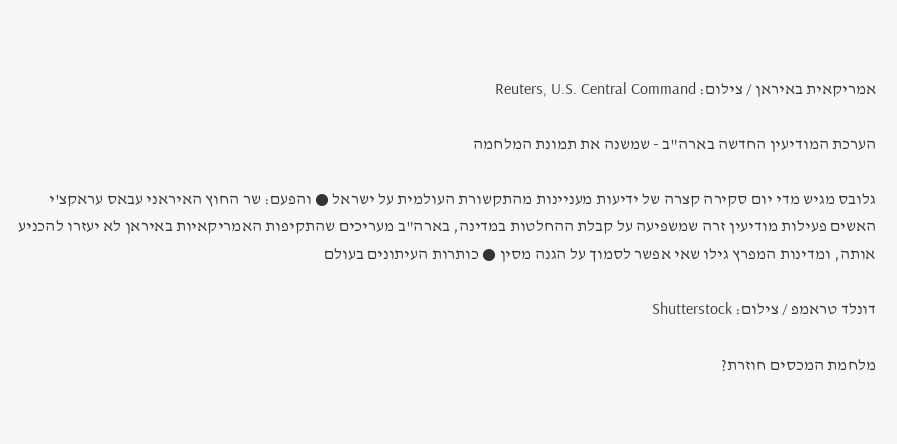אמריקאית באיראן / צילום: Reuters, U.S. Central Command

הערכת המודיעין החדשה בארה"ב - שמשנה את תמונת המלחמה

גלובס מגיש מדי יום סקירה קצרה של ידיעות מעניינות מהתקשורת העולמית על ישראל ● והפעם: שר החוץ האיראני עבאס עראקצ'י האשים פעילות מודיעין זרה שמשפיעה על קבלת ההחלטות במדינה, בארה"ב מעריכים שהתקיפות האמריקאיות באיראן לא יעזרו להכניע אותה, ומדינות המפרץ גילו שאי אפשר לסמוך על הגנה מסין ● כותרות העיתונים בעולם

דונלד טראמפ / צילום: Shutterstock

מלחמת המכסים חוזרת?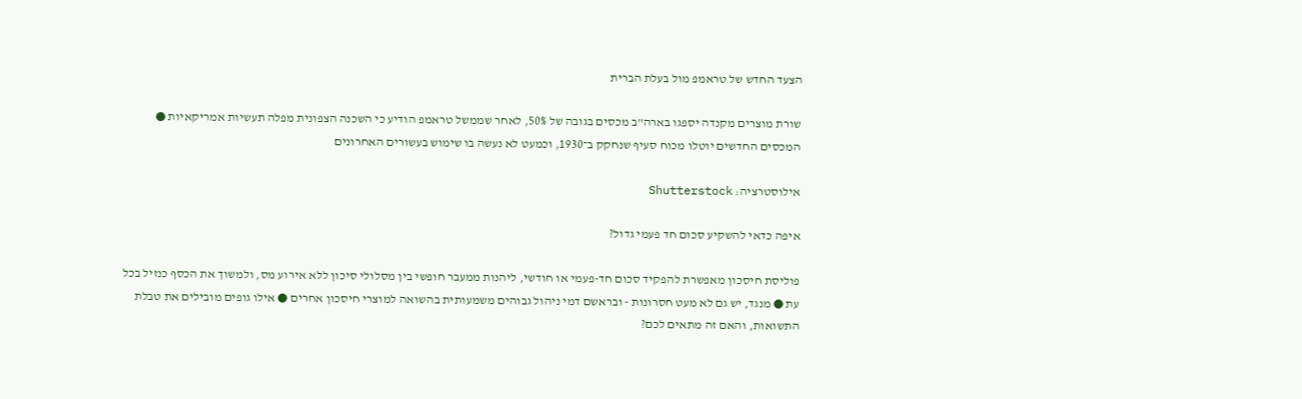הצעד החדש של טראמפ מול בעלת הברית

שורת מוצרים מקנדה יספגו בארה"ב מכסים בגובה של 50%, לאחר שממשל טראמפ הודיע כי השכנה הצפונית מפלה תעשיות אמריקאיות ● המכסים החדשים יוטלו מכוח סעיף שנחקק ב־1930, וכמעט לא נעשה בו שימוש בעשורים האחרונים

אילוסטרציה: Shutterstock

איפה כדאי להשקיע סכום חד פעמי גדול?

פוליסת חיסכון מאפשרת להפקיד סכום חד-פעמי או חודשי, ליהנות ממעבר חופשי בין מסלולי סיכון ללא אירוע מס, ולמשוך את הכסף כנזיל בכל עת ● מנגד, יש גם לא מעט חסרונות - ובראשם דמי ניהול גבוהים משמעותית בהשואה למוצרי חיסכון אחרים ● אילו גופים מובילים את טבלת התשואות, והאם זה מתאים לכם?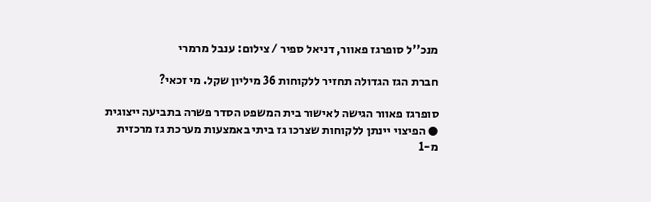מנכ''ל סופרגז פאוור, דניאל ספיר / צילום: ענבל מרמרי

חברת הגז הגדולה תחזיר ללקוחות 36 מיליון שקל. מי זכאי?

סופרגז פאוור הגישה לאישור בית המשפט הסדר פשרה בתביעה ייצוגית ● הפיצוי יינתן ללקוחות שצרכו גז ביתי באמצעות מערכת גז מרכזית מ-1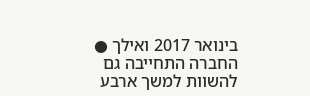בינואר 2017 ואילך ● החברה התחייבה גם להשוות למשך ארבע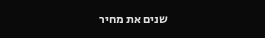שנים את מחיר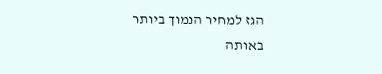הגז למחיר הנמוך ביותר באותה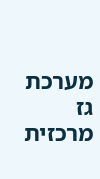מערכת גז מרכזית